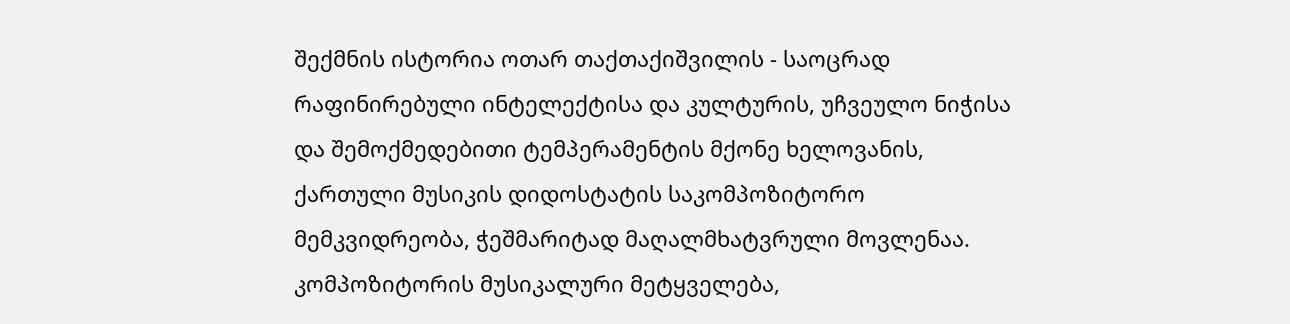შექმნის ისტორია ოთარ თაქთაქიშვილის - საოცრად რაფინირებული ინტელექტისა და კულტურის, უჩვეულო ნიჭისა და შემოქმედებითი ტემპერამენტის მქონე ხელოვანის, ქართული მუსიკის დიდოსტატის საკომპოზიტორო მემკვიდრეობა, ჭეშმარიტად მაღალმხატვრული მოვლენაა. კომპოზიტორის მუსიკალური მეტყველება,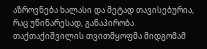აზროვნება ხალასი და მეტად თავისებურია, რაც უწინარესად, განაპირობა თაქთაქიშვილის თვითმყოფმა მიდგომამ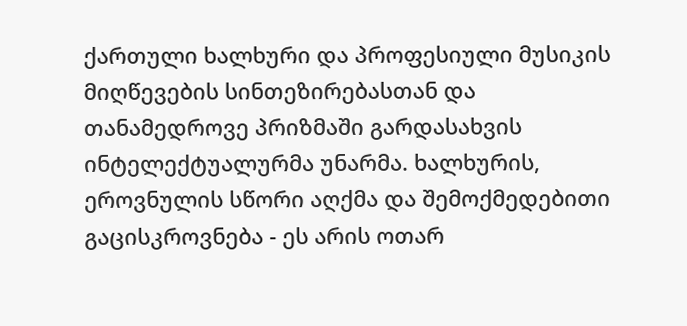ქართული ხალხური და პროფესიული მუსიკის მიღწევების სინთეზირებასთან და თანამედროვე პრიზმაში გარდასახვის ინტელექტუალურმა უნარმა. ხალხურის, ეროვნულის სწორი აღქმა და შემოქმედებითი გაცისკროვნება - ეს არის ოთარ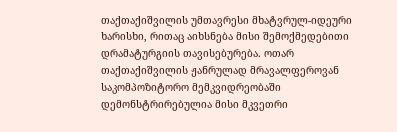თაქთაქიშვილის უმთავრესი მხატვრულ-იდეური ხარისხი, რითაც აიხსნება მისი შემოქმედებითი დრამატურგიის თავისებურება. ოთარ თაქთაქიშვილის ჟანრულად მრავალფეროვან საკომპოზიტორო მემკვიდრეობაში დემონსტრირებულია მისი მკვეთრი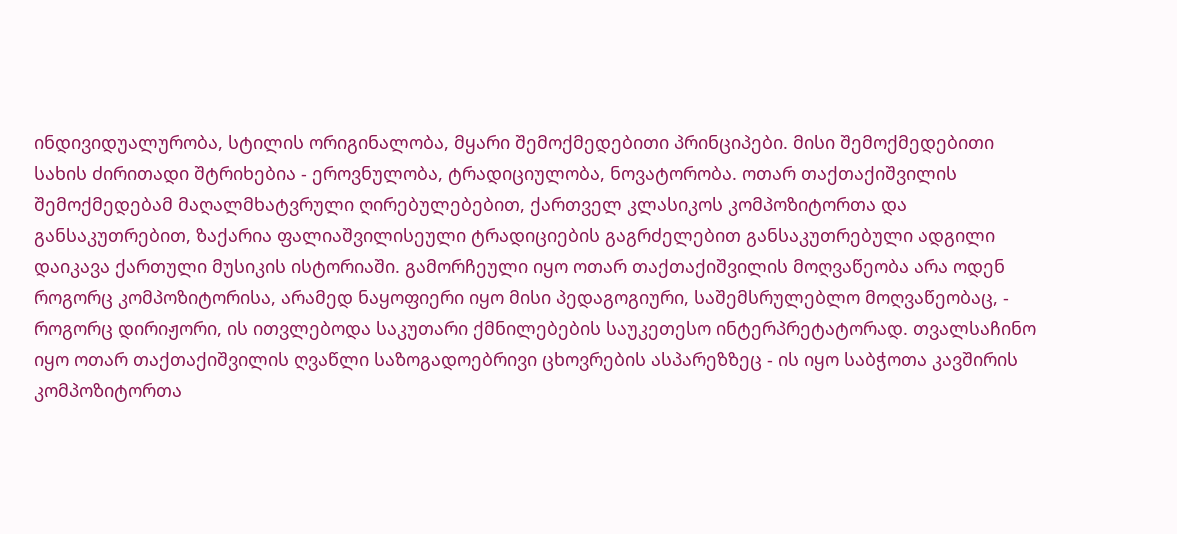ინდივიდუალურობა, სტილის ორიგინალობა, მყარი შემოქმედებითი პრინციპები. მისი შემოქმედებითი სახის ძირითადი შტრიხებია - ეროვნულობა, ტრადიციულობა, ნოვატორობა. ოთარ თაქთაქიშვილის შემოქმედებამ მაღალმხატვრული ღირებულებებით, ქართველ კლასიკოს კომპოზიტორთა და განსაკუთრებით, ზაქარია ფალიაშვილისეული ტრადიციების გაგრძელებით განსაკუთრებული ადგილი დაიკავა ქართული მუსიკის ისტორიაში. გამორჩეული იყო ოთარ თაქთაქიშვილის მოღვაწეობა არა ოდენ როგორც კომპოზიტორისა, არამედ ნაყოფიერი იყო მისი პედაგოგიური, საშემსრულებლო მოღვაწეობაც, - როგორც დირიჟორი, ის ითვლებოდა საკუთარი ქმნილებების საუკეთესო ინტერპრეტატორად. თვალსაჩინო იყო ოთარ თაქთაქიშვილის ღვაწლი საზოგადოებრივი ცხოვრების ასპარეზზეც - ის იყო საბჭოთა კავშირის კომპოზიტორთა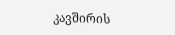კავშირის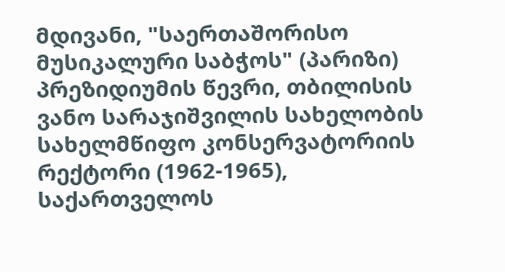მდივანი, "საერთაშორისო მუსიკალური საბჭოს" (პარიზი) პრეზიდიუმის წევრი, თბილისის ვანო სარაჯიშვილის სახელობის სახელმწიფო კონსერვატორიის რექტორი (1962-1965), საქართველოს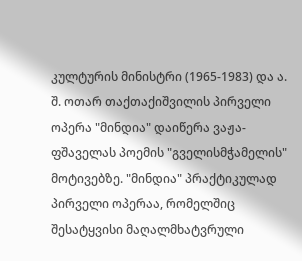კულტურის მინისტრი (1965-1983) და ა. შ. ოთარ თაქთაქიშვილის პირველი ოპერა "მინდია" დაიწერა ვაჟა-ფშაველას პოემის "გველისმჭამელის" მოტივებზე. "მინდია" პრაქტიკულად პირველი ოპერაა, რომელშიც შესატყვისი მაღალმხატვრული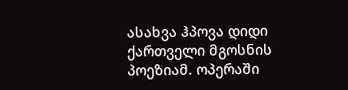ასახვა ჰპოვა დიდი ქართველი მგოსნის პოეზიამ. ოპერაში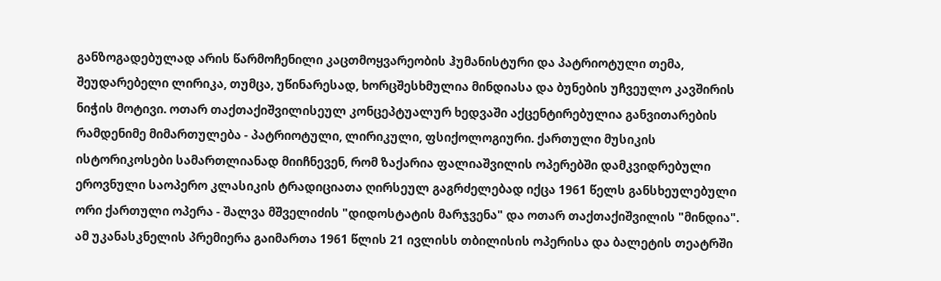განზოგადებულად არის წარმოჩენილი კაცთმოყვარეობის ჰუმანისტური და პატრიოტული თემა, შეუდარებელი ლირიკა, თუმცა, უწინარესად, ხორცშესხმულია მინდიასა და ბუნების უჩვეულო კავშირის ნიჭის მოტივი. ოთარ თაქთაქიშვილისეულ კონცეპტუალურ ხედვაში აქცენტირებულია განვითარების რამდენიმე მიმართულება - პატრიოტული, ლირიკული, ფსიქოლოგიური. ქართული მუსიკის ისტორიკოსები სამართლიანად მიიჩნევენ, რომ ზაქარია ფალიაშვილის ოპერებში დამკვიდრებული ეროვნული საოპერო კლასიკის ტრადიციათა ღირსეულ გაგრძელებად იქცა 1961 წელს განსხეულებული ორი ქართული ოპერა - შალვა მშველიძის "დიდოსტატის მარჯვენა" და ოთარ თაქთაქიშვილის "მინდია". ამ უკანასკნელის პრემიერა გაიმართა 1961 წლის 21 ივლისს თბილისის ოპერისა და ბალეტის თეატრში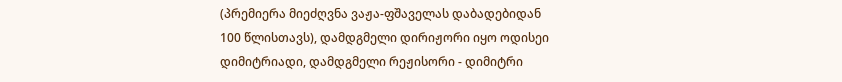(პრემიერა მიეძღვნა ვაჟა-ფშაველას დაბადებიდან 100 წლისთავს), დამდგმელი დირიჟორი იყო ოდისეი დიმიტრიადი, დამდგმელი რეჟისორი - დიმიტრი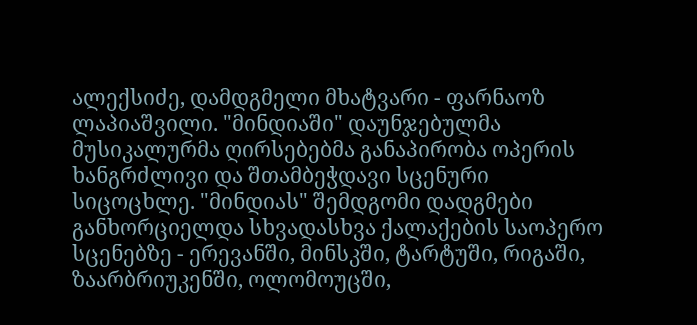ალექსიძე, დამდგმელი მხატვარი - ფარნაოზ ლაპიაშვილი. "მინდიაში" დაუნჯებულმა მუსიკალურმა ღირსებებმა განაპირობა ოპერის ხანგრძლივი და შთამბეჭდავი სცენური სიცოცხლე. "მინდიას" შემდგომი დადგმები განხორციელდა სხვადასხვა ქალაქების საოპერო სცენებზე - ერევანში, მინსკში, ტარტუში, რიგაში, ზაარბრიუკენში, ოლომოუცში,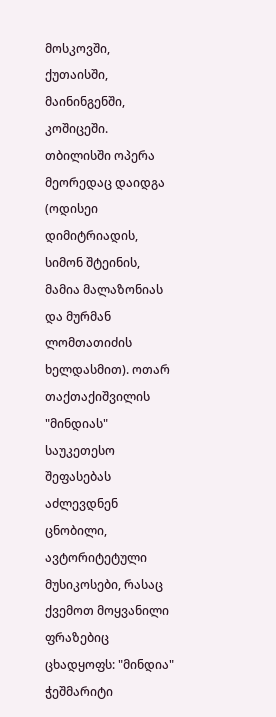მოსკოვში, ქუთაისში, მაინინგენში, კოშიცეში. თბილისში ოპერა მეორედაც დაიდგა (ოდისეი დიმიტრიადის, სიმონ შტეინის, მამია მალაზონიას და მურმან ლომთათიძის ხელდასმით). ოთარ თაქთაქიშვილის "მინდიას" საუკეთესო შეფასებას აძლევდნენ ცნობილი, ავტორიტეტული მუსიკოსები, რასაც ქვემოთ მოყვანილი ფრაზებიც ცხადყოფს: "მინდია" ჭეშმარიტი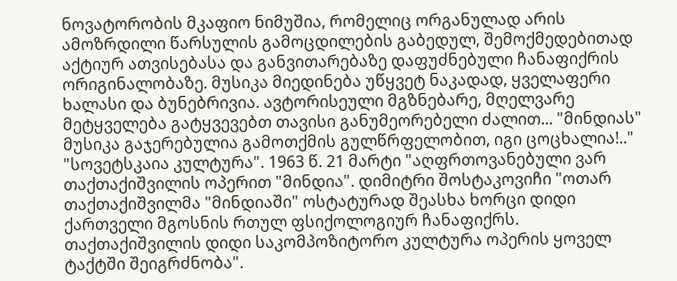ნოვატორობის მკაფიო ნიმუშია, რომელიც ორგანულად არის ამოზრდილი წარსულის გამოცდილების გაბედულ, შემოქმედებითად აქტიურ ათვისებასა და განვითარებაზე დაფუძნებული ჩანაფიქრის ორიგინალობაზე. მუსიკა მიედინება უწყვეტ ნაკადად, ყველაფერი ხალასი და ბუნებრივია. ავტორისეული მგზნებარე, მღელვარე მეტყველება გატყვევებთ თავისი განუმეორებელი ძალით... "მინდიას" მუსიკა გაჯერებულია გამოთქმის გულწრფელობით, იგი ცოცხალია!.." "სოვეტსკაია კულტურა". 1963 წ. 21 მარტი "აღფრთოვანებული ვარ თაქთაქიშვილის ოპერით "მინდია". დიმიტრი შოსტაკოვიჩი "ოთარ თაქთაქიშვილმა "მინდიაში" ოსტატურად შეასხა ხორცი დიდი ქართველი მგოსნის რთულ ფსიქოლოგიურ ჩანაფიქრს. თაქთაქიშვილის დიდი საკომპოზიტორო კულტურა ოპერის ყოველ ტაქტში შეიგრძნობა".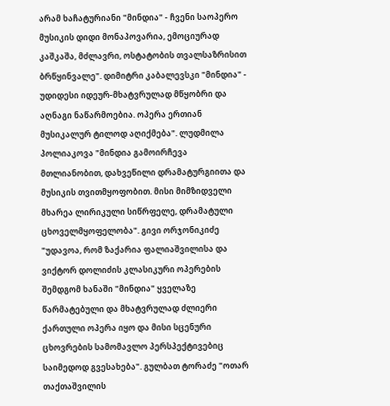არამ ხაჩატურიანი "მინდია" - ჩვენი საოპერო მუსიკის დიდი მონაპოვარია, ემოციურად კაშკაშა, მძლავრი, ოსტატობის თვალსაზრისით ბრწყინვალე". დიმიტრი კაბალევსკი "მინდია" - უდიდესი იდეურ-მხატვრულად მწყობრი და აღნაგი ნაწარმოებია. ოპერა ერთიან მუსიკალურ ტილოდ აღიქმება". ლუდმილა პოლიაკოვა "მინდია გამოირჩევა მთლიანობით, დახვეწილი დრამატურგიითა და მუსიკის თვითმყოფობით. მისი მიმზიდველი მხარეა ლირიკული სიწრფელე, დრამატული ცხოველმყოფელობა". გივი ორჯონიკიძე "უდავოა, რომ ზაქარია ფალიაშვილისა და ვიქტორ დოლიძის კლასიკური ოპერების შემდგომ ხანაში "მინდია" ყველაზე წარმატებული და მხატვრულად ძლიერი ქართული ოპერა იყო და მისი სცენური ცხოვრების სამომავლო პერსპექტივებიც საიმედოდ გვესახება". გულბათ ტორაძე "ოთარ თაქთაშვილის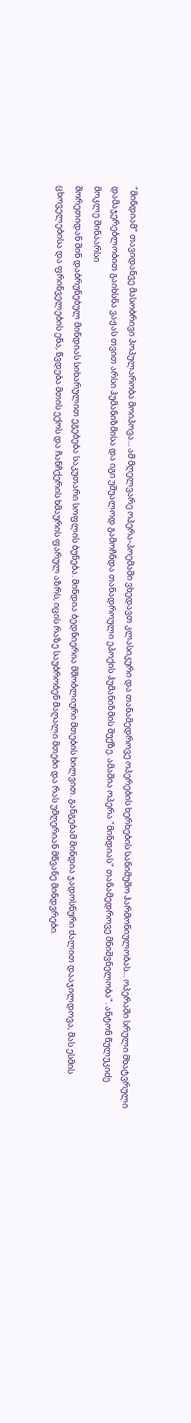"მინდიამ" თავიდანვე მასობრივი პოპულარობა მოიპოვა... ამ მღელვარე ოპერა-პოემაში ვხედავთ კლასიკური და თანამედროვე ოპერების ხერხების სანიმუშო ჰარმონიულობას... ოპერაში სრული მხატვრული დამაჯერებლობით გაიხსნა ვაჟას თვით არსი ჰუმანიზმისა და იგი უშუალოდ გამოჩნდა თანადროული ეპოქის ჰუმანიზმის შუქზე. ამაშია ოპერა "მინდიას" თანამედროვე მნიშვნელობა". ანტონ წულუკიძე
მოკლე შინაარსი
შორეთიდან შინ დაბრუნებულ მინდიას სიხარულით ეგებება საკუთარი სოფლის ბუნება. მინდია ბედნიერია მშობლიური მთების ხილვით. განგებამ მინდია ჯადოსნური ძალით დააჯილდოვა, მას ესმის ცხოველებისა და ფრინველების ენა, წვდება მთის ექოს და ჩანჩქერის ხმაურის ფარულ აზრს, იცის რაზე საუბრობენ მაღალი მთები და რას უმღერიან მწვანე მინდვრები.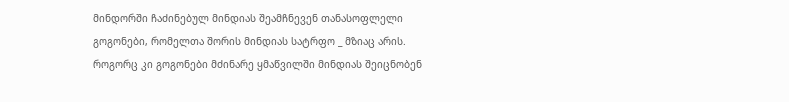მინდორში ჩაძინებულ მინდიას შეამჩნევენ თანასოფლელი გოგონები, რომელთა შორის მინდიას სატრფო _ მზიაც არის. როგორც კი გოგონები მძინარე ყმაწვილში მინდიას შეიცნობენ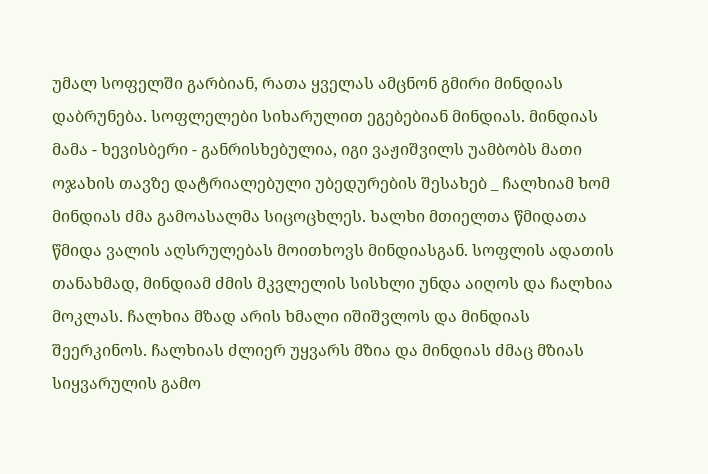უმალ სოფელში გარბიან, რათა ყველას ამცნონ გმირი მინდიას დაბრუნება. სოფლელები სიხარულით ეგებებიან მინდიას. მინდიას მამა - ხევისბერი - განრისხებულია, იგი ვაჟიშვილს უამბობს მათი ოჯახის თავზე დატრიალებული უბედურების შესახებ _ ჩალხიამ ხომ მინდიას ძმა გამოასალმა სიცოცხლეს. ხალხი მთიელთა წმიდათა წმიდა ვალის აღსრულებას მოითხოვს მინდიასგან. სოფლის ადათის თანახმად, მინდიამ ძმის მკვლელის სისხლი უნდა აიღოს და ჩალხია მოკლას. ჩალხია მზად არის ხმალი იშიშვლოს და მინდიას შეერკინოს. ჩალხიას ძლიერ უყვარს მზია და მინდიას ძმაც მზიას სიყვარულის გამო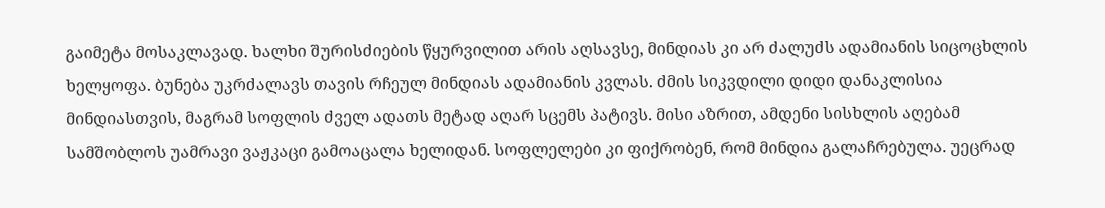გაიმეტა მოსაკლავად. ხალხი შურისძიების წყურვილით არის აღსავსე, მინდიას კი არ ძალუძს ადამიანის სიცოცხლის ხელყოფა. ბუნება უკრძალავს თავის რჩეულ მინდიას ადამიანის კვლას. ძმის სიკვდილი დიდი დანაკლისია მინდიასთვის, მაგრამ სოფლის ძველ ადათს მეტად აღარ სცემს პატივს. მისი აზრით, ამდენი სისხლის აღებამ სამშობლოს უამრავი ვაჟკაცი გამოაცალა ხელიდან. სოფლელები კი ფიქრობენ, რომ მინდია გალაჩრებულა. უეცრად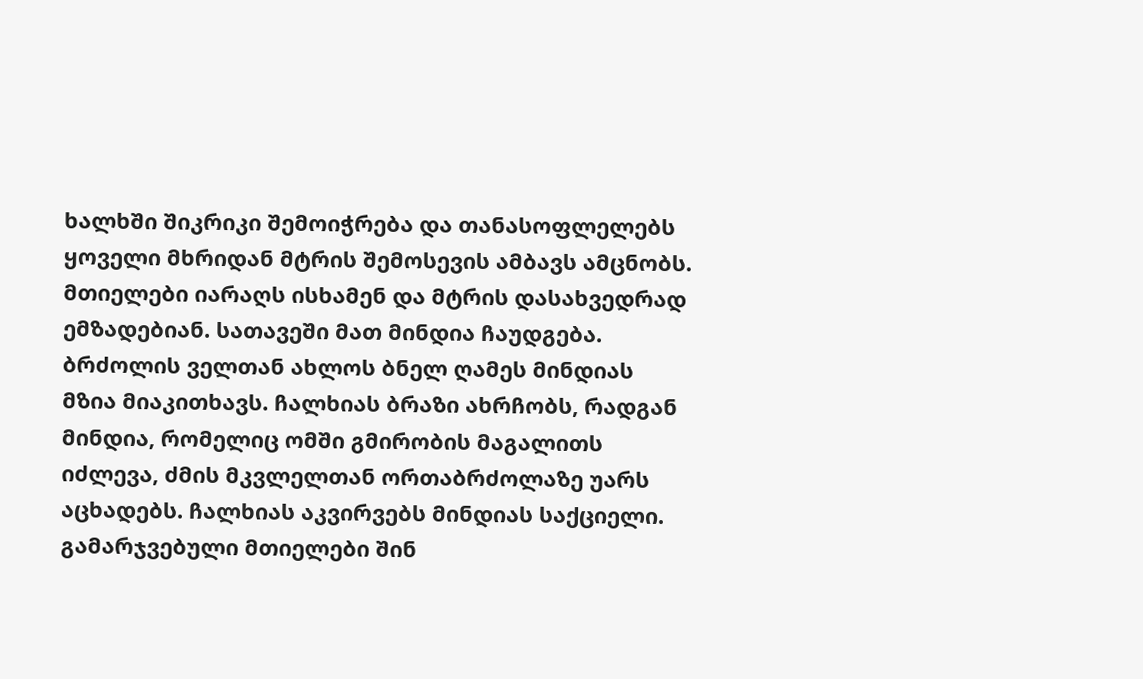ხალხში შიკრიკი შემოიჭრება და თანასოფლელებს ყოველი მხრიდან მტრის შემოსევის ამბავს ამცნობს. მთიელები იარაღს ისხამენ და მტრის დასახვედრად ემზადებიან. სათავეში მათ მინდია ჩაუდგება. ბრძოლის ველთან ახლოს ბნელ ღამეს მინდიას მზია მიაკითხავს. ჩალხიას ბრაზი ახრჩობს, რადგან მინდია, რომელიც ომში გმირობის მაგალითს იძლევა, ძმის მკვლელთან ორთაბრძოლაზე უარს აცხადებს. ჩალხიას აკვირვებს მინდიას საქციელი. გამარჯვებული მთიელები შინ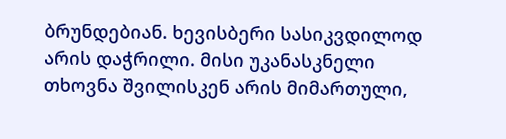ბრუნდებიან. ხევისბერი სასიკვდილოდ არის დაჭრილი. მისი უკანასკნელი თხოვნა შვილისკენ არის მიმართული,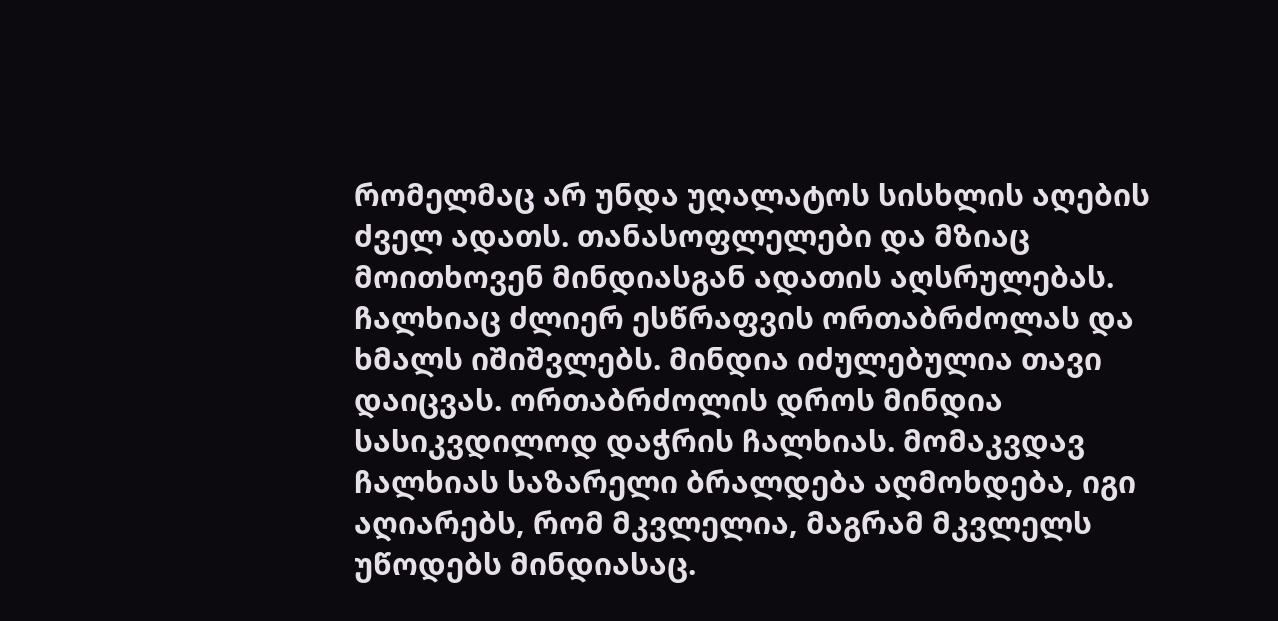რომელმაც არ უნდა უღალატოს სისხლის აღების ძველ ადათს. თანასოფლელები და მზიაც მოითხოვენ მინდიასგან ადათის აღსრულებას. ჩალხიაც ძლიერ ესწრაფვის ორთაბრძოლას და ხმალს იშიშვლებს. მინდია იძულებულია თავი დაიცვას. ორთაბრძოლის დროს მინდია სასიკვდილოდ დაჭრის ჩალხიას. მომაკვდავ ჩალხიას საზარელი ბრალდება აღმოხდება, იგი აღიარებს, რომ მკვლელია, მაგრამ მკვლელს უწოდებს მინდიასაც.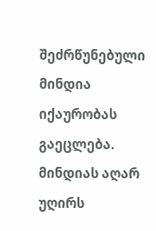შეძრწუნებული მინდია იქაურობას გაეცლება. მინდიას აღარ უღირს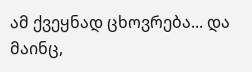ამ ქვეყნად ცხოვრება... და მაინც,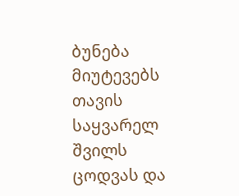ბუნება მიუტევებს თავის საყვარელ შვილს ცოდვას და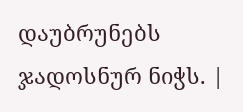დაუბრუნებს ჯადოსნურ ნიჭს. |